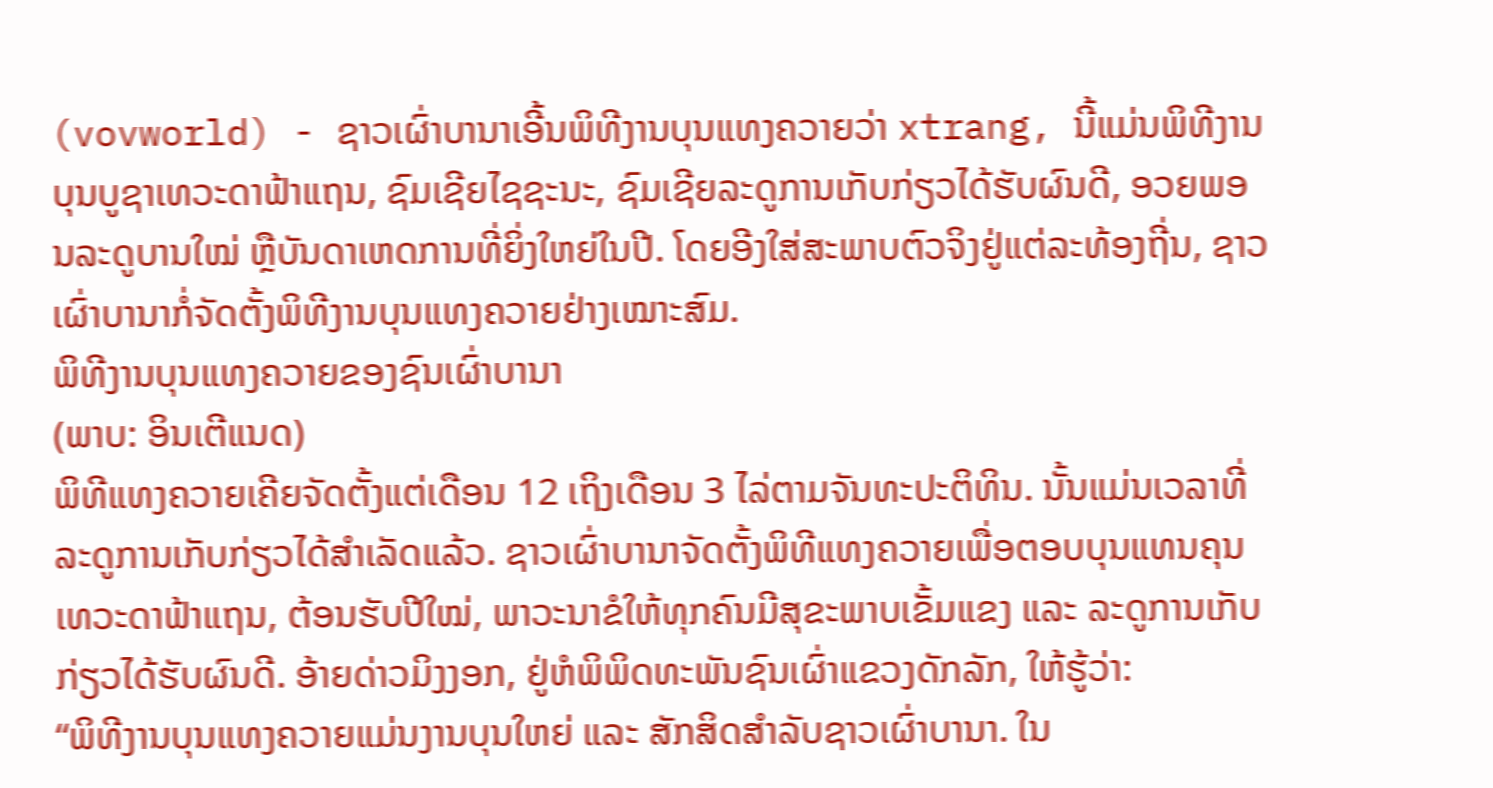(vovworld) - ຊາວເຜົ່າບານາເອີ້ນພິທີງານບຸນແທງຄວາຍວ່າ xtrang, ນີ້ແມ່ນພິທີງານບຸນບູຊາເທວະດາຟ້າແຖນ, ຊົມເຊີຍໄຊຊະນະ, ຊົມເຊີຍລະດູການເກັບກ່ຽວໄດ້ຮັບຜົນດີ, ອວຍພອນລະດູບານໃໝ່ ຫຼືບັນດາເຫດການທີ່ຍິ່ງໃຫຍ່ໃນປີ. ໂດຍອີງໃສ່ສະພາບຕົວຈິງຢູ່ແຕ່ລະທ້ອງຖີ່ນ, ຊາວເຜົ່າບານາກໍ່ຈັດຕັ້ງພິທີງານບຸນແທງຄວາຍຢ່າງເໝາະສົມ.
ພິທີງານບຸນແທງຄວາຍຂອງຊົນເຜົ່າບານາ
(ພາບ: ອິນເຕີແນດ)
ພິທີແທງຄວາຍເຄີຍຈັດຕັ້ງແຕ່ເດືອນ 12 ເຖິງເດືອນ 3 ໄລ່ຕາມຈັນທະປະຕິທິນ. ນັ້ນແມ່ນເວລາທີ່ລະດູການເກັບກ່ຽວໄດ້ສຳເລັດແລ້ວ. ຊາວເຜົ່າບານາຈັດຕັ້ງພິທີແທງຄວາຍເພື່ອຕອບບຸນແທນຄຸນເທວະດາຟ້າແຖນ, ຕ້ອນຮັບປີໃໝ່, ພາວະນາຂໍໃຫ້ທຸກຄົນມີສຸຂະພາບເຂັ້ມແຂງ ແລະ ລະດູການເກັບກ່ຽວໄດ້ຮັບຜົນດີ. ອ້າຍດ່າວມິງງອກ, ຢູ່ຫໍພິພິດທະພັນຊົນເຜົ່າແຂວງດັກລັກ, ໃຫ້ຮູ້ວ່າ:
“ພິທີງານບຸນແທງຄວາຍແມ່ນງານບຸນໃຫຍ່ ແລະ ສັກສິດສຳລັບຊາວເຜົ່າບານາ. ໃນ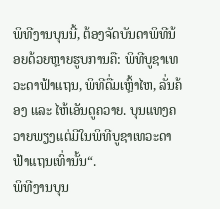ພິທີງານບຸນນີ້, ຕ້ອງຈັດບັນດາພິທີນ້ອຍດ້ວຍຫຼາຍຮູບການຄື: ພິທີບູຊາເທວະດາຟ້າແຖນ, ພິທີດື່ມເຫຼົ້າໄຫ, ລັ່ນຄ້ອງ ແລະ ໄຫ້ເອັນດູຄວາຍ. ບຸນແທງຄວາຍພຽງແຕ່ມີໃນພິທີບູຊາເທວະດາຟ້າແຖນເທົ່ານັ້ນ“.
ພິທີງານບຸນ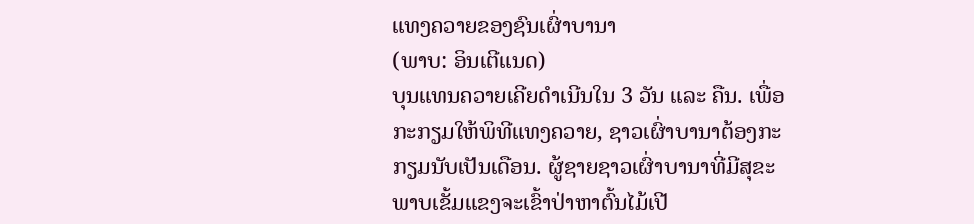ແທງຄວາຍຂອງຊົນເຜົ່າບານາ
(ພາບ: ອິນເຕີແນດ)
ບຸນແທນຄວາຍເຄີຍດຳເນີນໃນ 3 ວັນ ແລະ ຄືນ. ເພື່ອກະກຽມໃຫ້ພິທີແທງຄວາຍ, ຊາວເຜົ່າບານາຕ້ອງກະກຽມນັບເປັນເດືອນ. ຜູ້ຊາຍຊາວເຜົ່າບານາທີ່ມີສຸຂະພາບເຂັ້ມແຂງຈະເຂົ້າປ່າຫາຕົ້ນໄມ້ເປີ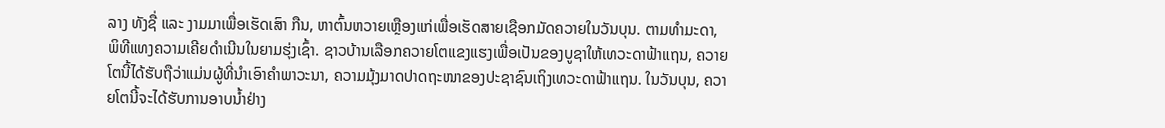ລາງ ທັງຊື່ ແລະ ງາມມາເພື່ອເຮັດເສົາ ກືນ, ຫາຕົ້ນຫວາຍເຫຼືອງແກ່ເພື່ອເຮັດສາຍເຊືອກມັດຄວາຍໃນວັນບຸນ. ຕາມທຳມະດາ, ພິທີແທງຄວາມເຄີຍດຳເນີນໃນຍາມຮຸ່ງເຊົ້າ. ຊາວບ້ານເລືອກຄວາຍໂຕແຂງແຮງເພື່ອເປັນຂອງບູຊາໃຫ້ເທວະດາຟ້າແຖນ, ຄວາຍໂຕນີ້ໄດ້ຮັບຖືວ່າແມ່ນຜູ້ທີ່ນຳເອົາຄຳພາວະນາ, ຄວາມມຸ້ງມາດປາດຖະໜາຂອງປະຊາຊົນເຖິງເທວະດາຟ້າແຖນ. ໃນວັນບຸນ, ຄວາຍໂຕນີ້ຈະໄດ້ຮັບການອາບນ້ຳຢ່າງ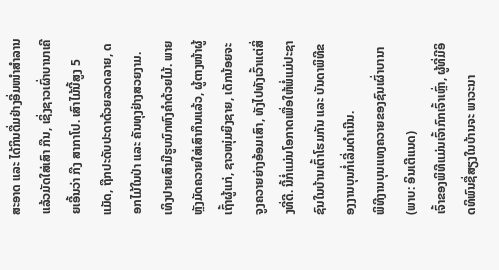ສະອາດ ແລະ ໄດ້ກິນດື່ມຢ່າງອີ່ມໜຳສຳລານ ແລ້ວມັດໃສ່ເສົາ ກືນ, ເຊິ່ງຊາວເຜົ່າບານາເຄີຍເອີ້ນວ່າ ກືງ ສາກາໂປ. ເສົາໄມ້ນີ້ສູງ 5 ແມັດ, ຖືກປະດັບປະດາດ້ວຍລວດລາຍ, ດອກໄມ້ໃນປ່າ ແລະ ຄັນທຸງຢ່າງສວຍງາມ. ເທິງປາຍເສົາມີຮູບນົກຫົງຄຳດ້ວຍໄມ້. ພາຍຫຼັງມັດຄວາຍໃສ່ເສົາກຶນແລ້ວ, ຜູ້ຕາງໜ້າຜູ້ເຖົ້າຜູ້ແກ່, ຊາວໜຸ່ມຍິງຊາຍ, ເດັກນ້ອຍຈະຈູງຄວາຍຍ່າງອ້ອມເສົາ, ທັງໄປທັງເວົ້າແຕ່ສິ່ງທີ່ດີ. ນີ້ກໍ່ແມ່ນໂອກາດເພື່ອໃຫ້ພໍ່ແມ່ປະຊາຊົນໃນບ້ານເຕົ້າໂຮມກັນ ແລະ ບັນດາພິທີຂອງງານບຸນກໍ່ເລີ່ມດຳເນີນ.
ພິທີງານບຸນແທງຄວາຍຂອງຊົນເຜົ່າບານາ
(ພາບ: ອິນເຕີແນດ)
ເຈົ້າຂອງພິທີແມ່ນເຈົ້າກົກເຈົ້າເຫຼົ່າ, ຜູ້ທີ່ມີອິດທິພົນຊື່ສຽງໃນບ້ານຈະ ພາວະນາ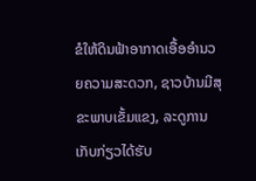ຂໍໃຫ້ດິນຟ້າອາກາດເອື້ອອຳນວຍຄວາມສະດວກ, ຊາວບ້ານມີສຸຂະພາບເຂັ້ມແຂງ, ລະດູການເກັບກ່ຽວໄດ້ຮັບ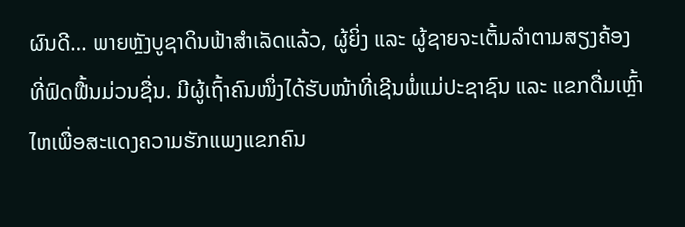ຜົນດີ… ພາຍຫຼັງບູຊາດິນຟ້າສຳເລັດແລ້ວ, ຜູ້ຍິ່ງ ແລະ ຜູ້ຊາຍຈະເຕັ້ມລຳຕາມສຽງຄ້ອງທີ່ຟົດຟື້ນມ່ວນຊື່ນ. ມີຜູ້ເຖົ້າຄົນໜຶ່ງໄດ້ຮັບໜ້າທີ່ເຊີນພໍ່ແມ່ປະຊາຊົນ ແລະ ແຂກດື່ມເຫຼົ້າໄຫເພື່ອສະແດງຄວາມຮັກແພງແຂກຄົນ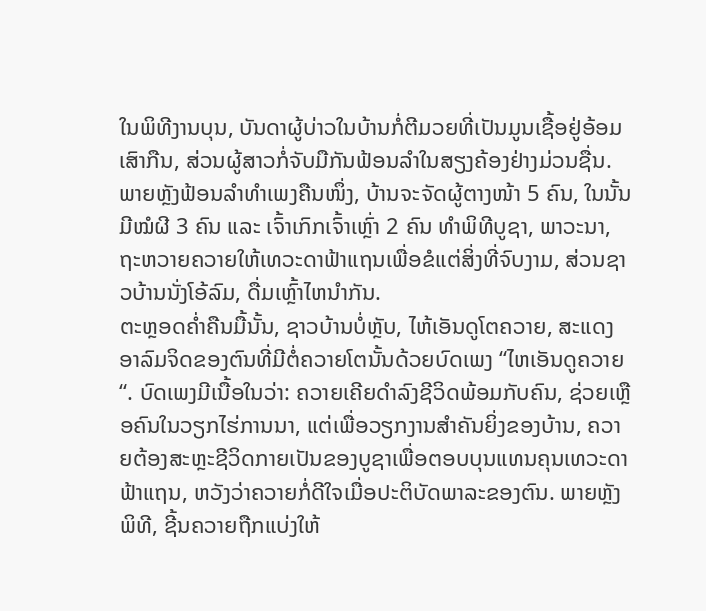ໃນພິທີງານບຸນ, ບັນດາຜູ້ບ່າວໃນບ້ານກໍ່ຕີມວຍທີ່ເປັນມູນເຊື້ອຢູ່ອ້ອມເສົາກືນ, ສ່ວນຜູ້ສາວກໍ່ຈັບມືກັນຟ້ອນລຳໃນສຽງຄ້ອງຢ່າງມ່ວນຊື່ນ. ພາຍຫຼັງຟ້ອນລຳທຳເພງຄືນໜຶ່ງ, ບ້ານຈະຈັດຜູ້ຕາງໜ້າ 5 ຄົນ, ໃນນັ້ນມີໝໍຜີ 3 ຄົນ ແລະ ເຈົ້າເກົກເຈົ້າເຫຼົ່າ 2 ຄົນ ທຳພິທີບູຊາ, ພາວະນາ, ຖະຫວາຍຄວາຍໃຫ້ເທວະດາຟ້າແຖນເພື່ອຂໍແຕ່ສິ່ງທີ່ຈົບງາມ, ສ່ວນຊາວບ້ານນັ່ງໂອ້ລົມ, ດື່ມເຫຼົ້າໄຫນຳກັນ.
ຕະຫຼອດຄ່ຳຄືນມື້ນັ້ນ, ຊາວບ້ານບໍ່ຫຼັບ, ໄຫ້ເອັນດູໂຕຄວາຍ, ສະແດງອາລົມຈິດຂອງຕົນທີ່ມີຕໍ່ຄວາຍໂຕນັ້ນດ້ວຍບົດເພງ “ໄຫເອັນດູຄວາຍ“. ບົດເພງມີເນື້ອໃນວ່າ: ຄວາຍເຄີຍດຳລົງຊີວິດພ້ອມກັບຄົນ, ຊ່ວຍເຫຼືອຄົນໃນວຽກໄຮ່ການນາ, ແຕ່ເພື່ອວຽກງານສຳຄັນຍິ່ງຂອງບ້ານ, ຄວາຍຕ້ອງສະຫຼະຊີວິດກາຍເປັນຂອງບູຊາເພື່ອຕອບບຸນແທນຄຸນເທວະດາຟ້າແຖນ, ຫວັງວ່າຄວາຍກໍ່ດີໃຈເມື່ອປະຕິບັດພາລະຂອງຕົນ. ພາຍຫຼັງພິທີ, ຊີ້ນຄວາຍຖືກແບ່ງໃຫ້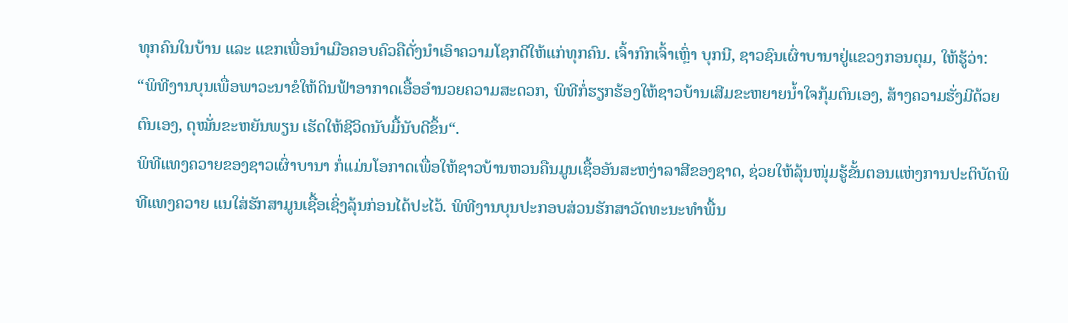ທຸກຄົນໃນບ້ານ ແລະ ແຂກເພື່ອນຳເມືອຄອບຄົວຄືດັ່ງນຳເອົາຄວາມໂຊກດີໃຫ້ແກ່ທຸກຄົນ. ເຈົ້າກົກເຈົ້າເຫຼົ່າ ບຸກນີ, ຊາວຊົນເຜົ່າບານາຢູ່ແຂວງກອນຕຸມ, ໃຫ້ຮູ້ວ່າ:
“ພິທີງານບຸນເພື່ອພາວະນາຂໍໃຫ້ດິນຟ້າອາກາດເອື້ອອຳນວຍຄວາມສະດວກ, ພິທີກໍ່ຮຽກຮ້ອງໃຫ້ຊາວບ້ານເສີມຂະຫຍາຍນ້ຳໃຈກຸ້ມຕົນເອງ, ສ້າງຄວາມຮັ່ງມີດ້ວຍຕົນເອງ, ດຸໝັ່ນຂະຫຍັນພຽນ ເຮັດໃຫ້ຊີວິດນັບມື້ນັບດີຂຶ້ນ“.
ພິທີແທງຄວາຍຂອງຊາວເຜົ່າບານາ ກໍ່ແມ່ນໂອກາດເພື່ອໃຫ້ຊາວບ້ານຫວນຄືນມູນເຊື້ອອັນສະຫງ່າລາສີຂອງຊາດ, ຊ່ວຍໃຫ້ລຸ້ນໜຸ່ມຮູ້ຂັ້ນຕອນແຫ່ງການປະຕິບັດພິທີແທງຄວາຍ ແນໃສ່ຮັກສາມູນເຊື້ອເຊິ່ງລຸ້ນກ່ອນໄດ້ປະໄວ້. ພິທີງານບຸນປະກອບສ່ວນຮັກສາວັດທະນະທຳພື້ນ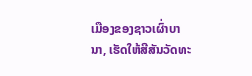ເມືອງຂອງຊາວເຜົ່າບານາ, ເຮັດໃຫ້ສີສັນວັດທະ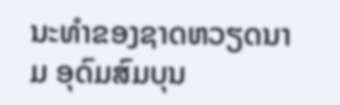ນະທຳຂອງຊາດຫວຽດນາມ ອຸດົມສົມບຸນ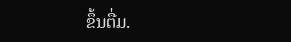ຂຶ້ນຕື່ມ.